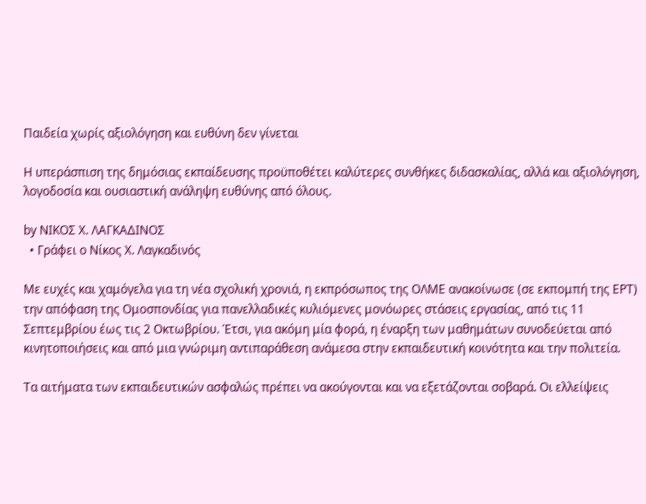Παιδεία χωρίς αξιολόγηση και ευθύνη δεν γίνεται

Η υπεράσπιση της δημόσιας εκπαίδευσης προϋποθέτει καλύτερες συνθήκες διδασκαλίας, αλλά και αξιολόγηση, λογοδοσία και ουσιαστική ανάληψη ευθύνης από όλους.

by ΝΙΚΟΣ Χ. ΛΑΓΚΑΔΙΝΟΣ
  • Γράφει ο Νίκος Χ. Λαγκαδινός

Με ευχές και χαμόγελα για τη νέα σχολική χρονιά, η εκπρόσωπος της ΟΛΜΕ ανακοίνωσε (σε εκπομπή της ΕΡΤ) την απόφαση της Ομοσπονδίας για πανελλαδικές κυλιόμενες μονόωρες στάσεις εργασίας, από τις 11 Σεπτεμβρίου έως τις 2 Οκτωβρίου. Έτσι, για ακόμη μία φορά, η έναρξη των μαθημάτων συνοδεύεται από κινητοποιήσεις και από μια γνώριμη αντιπαράθεση ανάμεσα στην εκπαιδευτική κοινότητα και την πολιτεία.

Τα αιτήματα των εκπαιδευτικών ασφαλώς πρέπει να ακούγονται και να εξετάζονται σοβαρά. Οι ελλείψεις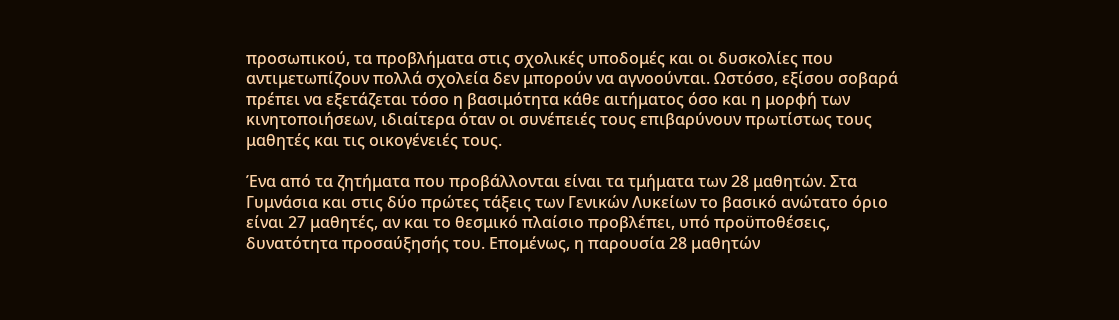προσωπικού, τα προβλήματα στις σχολικές υποδομές και οι δυσκολίες που αντιμετωπίζουν πολλά σχολεία δεν μπορούν να αγνοούνται. Ωστόσο, εξίσου σοβαρά πρέπει να εξετάζεται τόσο η βασιμότητα κάθε αιτήματος όσο και η μορφή των κινητοποιήσεων, ιδιαίτερα όταν οι συνέπειές τους επιβαρύνουν πρωτίστως τους μαθητές και τις οικογένειές τους.

Ένα από τα ζητήματα που προβάλλονται είναι τα τμήματα των 28 μαθητών. Στα Γυμνάσια και στις δύο πρώτες τάξεις των Γενικών Λυκείων το βασικό ανώτατο όριο είναι 27 μαθητές, αν και το θεσμικό πλαίσιο προβλέπει, υπό προϋποθέσεις, δυνατότητα προσαύξησής του. Επομένως, η παρουσία 28 μαθητών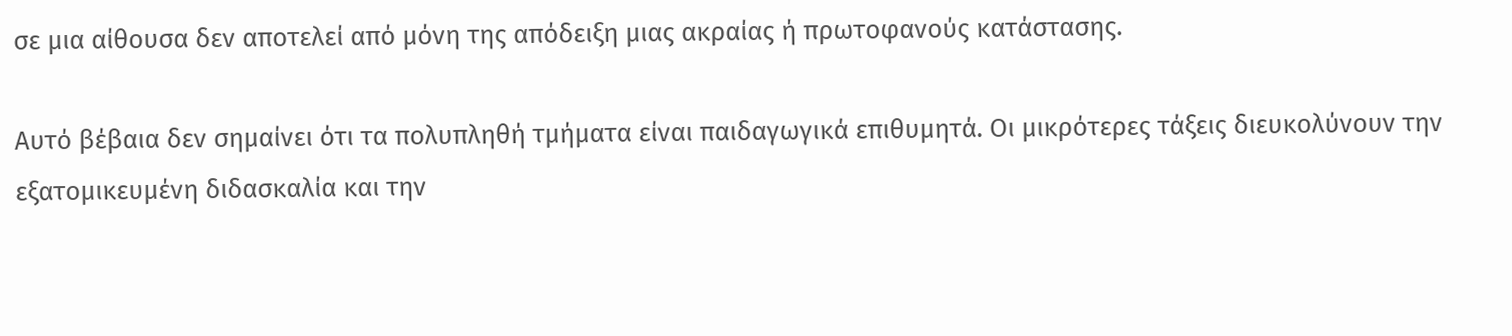σε μια αίθουσα δεν αποτελεί από μόνη της απόδειξη μιας ακραίας ή πρωτοφανούς κατάστασης.

Αυτό βέβαια δεν σημαίνει ότι τα πολυπληθή τμήματα είναι παιδαγωγικά επιθυμητά. Οι μικρότερες τάξεις διευκολύνουν την εξατομικευμένη διδασκαλία και την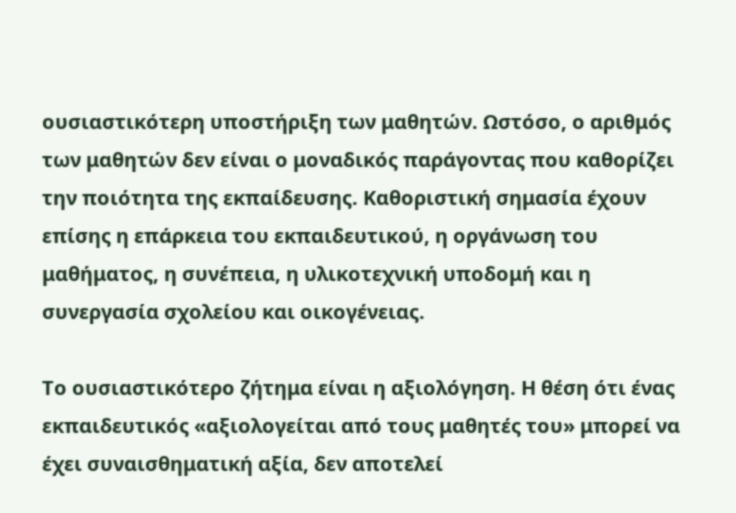ουσιαστικότερη υποστήριξη των μαθητών. Ωστόσο, ο αριθμός των μαθητών δεν είναι ο μοναδικός παράγοντας που καθορίζει την ποιότητα της εκπαίδευσης. Καθοριστική σημασία έχουν επίσης η επάρκεια του εκπαιδευτικού, η οργάνωση του μαθήματος, η συνέπεια, η υλικοτεχνική υποδομή και η συνεργασία σχολείου και οικογένειας.

Το ουσιαστικότερο ζήτημα είναι η αξιολόγηση. Η θέση ότι ένας εκπαιδευτικός «αξιολογείται από τους μαθητές του» μπορεί να έχει συναισθηματική αξία, δεν αποτελεί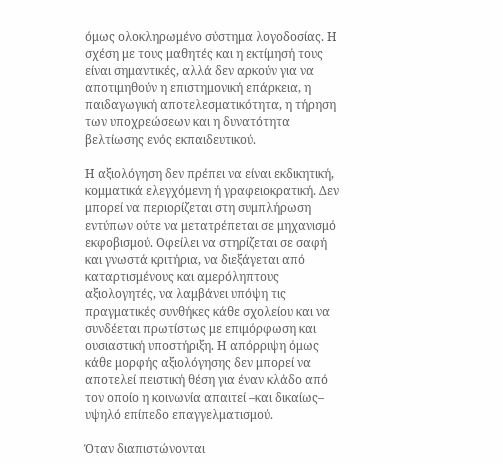όμως ολοκληρωμένο σύστημα λογοδοσίας. Η σχέση με τους μαθητές και η εκτίμησή τους είναι σημαντικές, αλλά δεν αρκούν για να αποτιμηθούν η επιστημονική επάρκεια, η παιδαγωγική αποτελεσματικότητα, η τήρηση των υποχρεώσεων και η δυνατότητα βελτίωσης ενός εκπαιδευτικού.

Η αξιολόγηση δεν πρέπει να είναι εκδικητική, κομματικά ελεγχόμενη ή γραφειοκρατική. Δεν μπορεί να περιορίζεται στη συμπλήρωση εντύπων ούτε να μετατρέπεται σε μηχανισμό εκφοβισμού. Οφείλει να στηρίζεται σε σαφή και γνωστά κριτήρια, να διεξάγεται από καταρτισμένους και αμερόληπτους αξιολογητές, να λαμβάνει υπόψη τις πραγματικές συνθήκες κάθε σχολείου και να συνδέεται πρωτίστως με επιμόρφωση και ουσιαστική υποστήριξη. Η απόρριψη όμως κάθε μορφής αξιολόγησης δεν μπορεί να αποτελεί πειστική θέση για έναν κλάδο από τον οποίο η κοινωνία απαιτεί –και δικαίως– υψηλό επίπεδο επαγγελματισμού.

Όταν διαπιστώνονται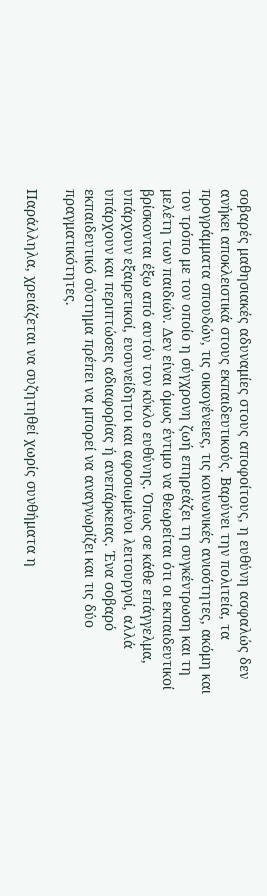σοβαρές μαθησιακές αδυναμίες στους αποφοίτους, η ευθύνη ασφαλώς δεν ανήκει αποκλειστικά στους εκπαιδευτικούς. Βαρύνει την πολιτεία, τα προγράμματα σπουδών, τις οικογένειες, τις κοινωνικές ανισότητες, ακόμη και τον τρόπο με τον οποίο η σύγχρονη ζωή επηρεάζει τη συγκέντρωση και τη μελέτη των παιδιών. Δεν είναι όμως έντιμο να θεωρείται ότι οι εκπαιδευτικοί βρίσκονται έξω από αυτόν τον κύκλο ευθύνης. Όπως σε κάθε επάγγελμα, υπάρχουν εξαιρετικοί, ευσυνείδητοι και αφοσιωμένοι λειτουργοί, αλλά υπάρχουν και περιπτώσεις αδιαφορίας ή ανεπάρκειας. Ένα σοβαρό εκπαιδευτικό σύστημα πρέπει να μπορεί να αναγνωρίζει και τις δύο πραγματικότητες.

Παράλληλα, χρειάζεται να συζητηθεί χωρίς συνθήματα η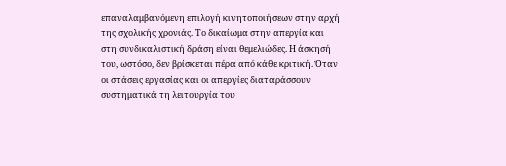επαναλαμβανόμενη επιλογή κινητοποιήσεων στην αρχή της σχολικής χρονιάς. Το δικαίωμα στην απεργία και στη συνδικαλιστική δράση είναι θεμελιώδες. Η άσκησή του, ωστόσο, δεν βρίσκεται πέρα από κάθε κριτική. Όταν οι στάσεις εργασίας και οι απεργίες διαταράσσουν συστηματικά τη λειτουργία του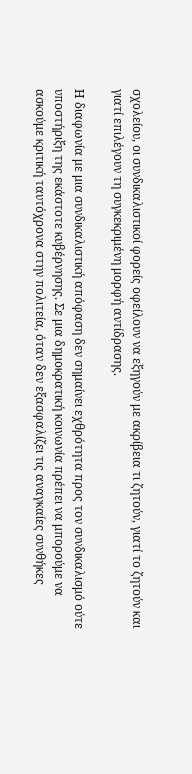σχολείου, οι συνδικαλιστικοί φορείς οφείλουν να εξηγούν με ακρίβεια τι ζητούν, γιατί το ζητούν και γιατί επιλέγουν τη συγκεκριμένη μορφή αντίδρασης.

Η διαφωνία με μια συνδικαλιστική απόφαση δεν σημαίνει εχθρότητα προς τον συνδικαλισμό ούτε υποστήριξη της εκάστοτε κυβέρνησης. Σε μια δημοκρατική κοινωνία πρέπει να μπορούμε να ασκούμε κριτική ταυτόχρονα στην πολιτεία, όταν δεν εξασφαλίζει τις αναγκαίες συνθήκες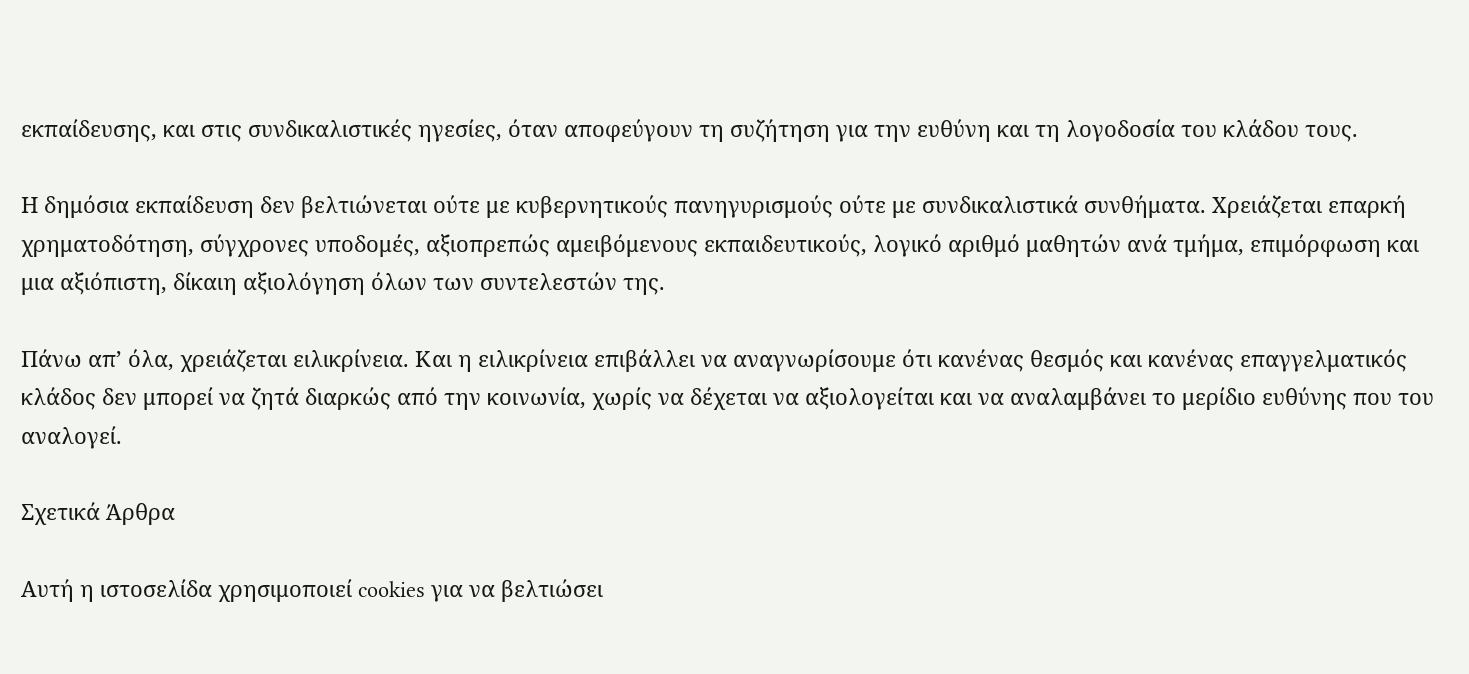εκπαίδευσης, και στις συνδικαλιστικές ηγεσίες, όταν αποφεύγουν τη συζήτηση για την ευθύνη και τη λογοδοσία του κλάδου τους.

Η δημόσια εκπαίδευση δεν βελτιώνεται ούτε με κυβερνητικούς πανηγυρισμούς ούτε με συνδικαλιστικά συνθήματα. Χρειάζεται επαρκή χρηματοδότηση, σύγχρονες υποδομές, αξιοπρεπώς αμειβόμενους εκπαιδευτικούς, λογικό αριθμό μαθητών ανά τμήμα, επιμόρφωση και μια αξιόπιστη, δίκαιη αξιολόγηση όλων των συντελεστών της.

Πάνω απ’ όλα, χρειάζεται ειλικρίνεια. Και η ειλικρίνεια επιβάλλει να αναγνωρίσουμε ότι κανένας θεσμός και κανένας επαγγελματικός κλάδος δεν μπορεί να ζητά διαρκώς από την κοινωνία, χωρίς να δέχεται να αξιολογείται και να αναλαμβάνει το μερίδιο ευθύνης που του αναλογεί.

Σχετικά Άρθρα

Αυτή η ιστοσελίδα χρησιμοποιεί cookies για να βελτιώσει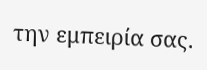την εμπειρία σας.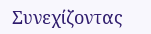Συνεχίζοντας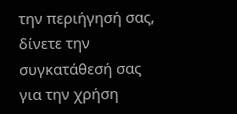την περιήγησή σας, δίνετε την συγκατάθεσή σας για την χρήση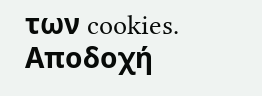των cookies. Aποδοχή